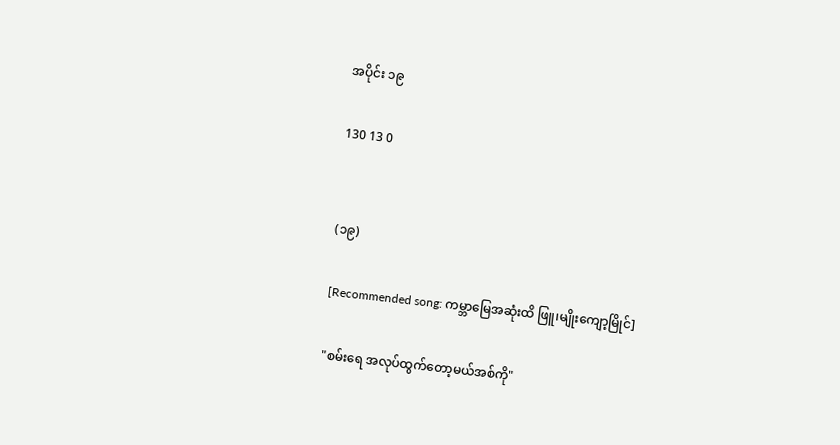အပိုင်း ၁၉

130 13 0


(၁၉)

[Recommended song: ကမ္ဘာမြေအဆုံးထိ ဖြူ၊မျိုးကျော့မြိုင်]

"စမ်းရေ အလုပ်ထွက်တော့မယ်အစ်ကို"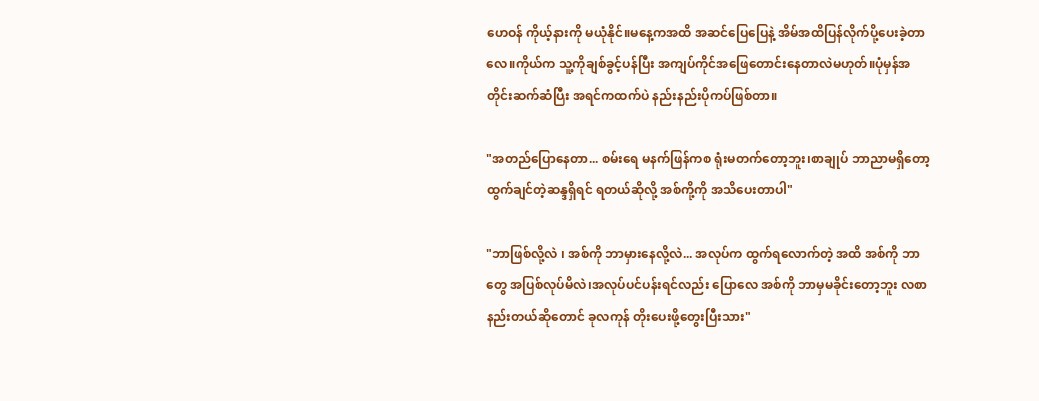ဟေဝန် ကိုယ့်နားကို မယုံနိုင်။မနေ့ကအထိ အဆင်ပြေပြေနဲ့ အိမ်အထိပြန်လိုက်ပို့ပေးခဲ့တာလေ။ကိုယ်က သူ့ကိုချစ်ခွင့်ပန်ပြီး အကျပ်ကိုင်အဖြေတောင်းနေတာလဲမဟုတ်။ပုံမှန်အတိုင်းဆက်ဆံပြီး အရင်ကထက်ပဲ နည်းနည်းပိုကပ်ဖြစ်တာ။

"အတည်ပြောနေတာ... စမ်းရေ မနက်ဖြန်ကစ ရုံးမတက်တော့ဘူး၊စာချုပ် ဘာညာမရှိတော့ ထွက်ချင်တဲ့ဆန္ဒရှိရင် ရတယ်ဆိုလို့ အစ်ကို့ကို အသိပေးတာပါ"

"ဘာဖြစ်လို့လဲ ၊ အစ်ကို ဘာမှားနေလို့လဲ... အလုပ်က ထွက်ရလောက်တဲ့ အထိ အစ်ကို ဘာတွေ အပြစ်လုပ်မိလဲ၊အလုပ်ပင်ပန်းရင်လည်း ပြောလေ အစ်ကို ဘာမှမခိုင်းတော့ဘူး လစာနည်းတယ်ဆိုတောင် ခုလကုန် တိုးပေးဖို့တွေးပြီးသား"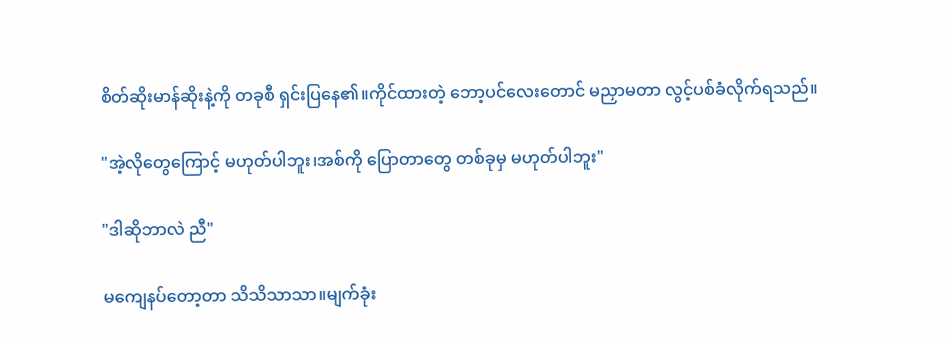စိတ်ဆိုးမာန်ဆိုးနဲ့ကို တခုစီ ရှင်းပြနေ၏။ကိုင်ထားတဲ့ ဘော့ပင်လေးတောင် မညှာမတာ လွင့်ပစ်ခံလိုက်ရသည်။

"အဲ့လိုတွေကြောင့် မဟုတ်ပါဘူး၊အစ်ကို ပြောတာတွေ တစ်ခုမှ မဟုတ်ပါဘူး"

"ဒါဆိုဘာလဲ ညီ"

မကျေနပ်တော့တာ သိသိသာသာ။မျက်ခုံး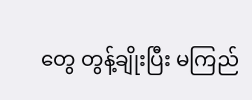တွေ တွန့်ချိုးပြီး မကြည်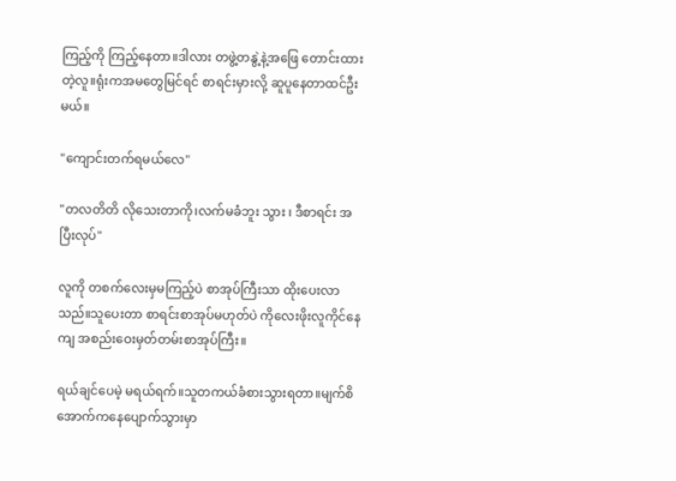ကြည့်ကို ကြည့်နေတာ။ဒါလား တဖွဲ့တနွဲ့နဲ့အဖြေ တောင်းထားတဲ့လူ။ရုံးကအမတွေမြင်ရင် စာရင်းမှားလို့ ဆူပူနေတာထင်ဦးမယ်။

"ကျောင်းတက်ရမယ်လေ"

"တလတိတိ လိုသေးတာကို၊လက်မခံဘူး သွား ၊ ဒီစာရင်း အပြီးလုပ်"

လူကို တစက်လေးမှမကြည့်ပဲ စာအုပ်ကြီးသာ ထိုးပေးလာသည်။သူပေးတာ စာရင်းစာအုပ်မဟုတ်ပဲ ကိုလေးဖိုးလူကိုင်နေကျ အစည်းဝေးမှတ်တမ်းစာအုပ်ကြီး။

ရယ်ချင်ပေမဲ့ မရယ်ရက်။သူတကယ်ခံစားသွားရတာ။မျက်စိအောက်ကနေပျောက်သွားမှာ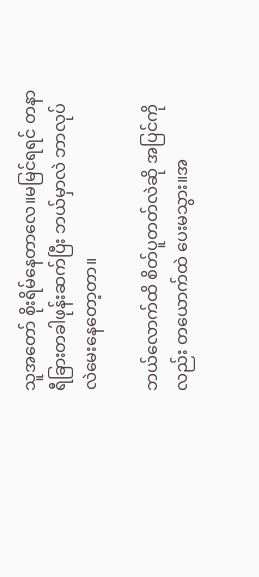သူအတော် စိုးရိမ်နေတာလေ။မမြင်ရရင် တနာရီခြားတခါဖုန်းဆက်ပြီး ဘယ်မှာလဲ ဘာလုပ်လဲမေးနေတော့တာ။

ဘယ်လောက်ထိ စိတ်ပူတတ်လဲဆို အပြင်ကိုလည်း တယောက်ထဲ ပေးမသွား။အ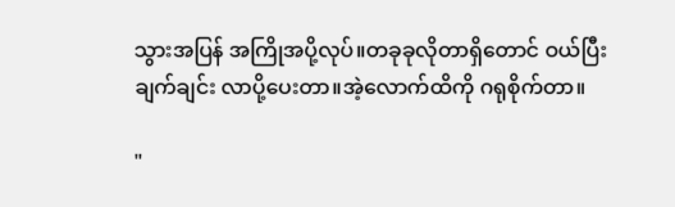သွားအပြန် အကြိုအပို့လုပ်။တခုခုလိုတာရှိတောင် ဝယ်ပြီးချက်ချင်း လာပို့ပေးတာ။အဲ့လောက်ထိကို ဂရုစိုက်တာ။

"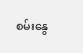စမ်းနွေ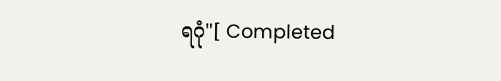ရဂုံ"[ Completed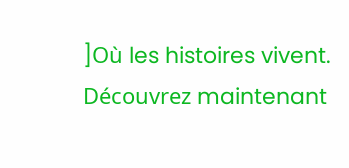]Où les histoires vivent. Découvrez maintenant